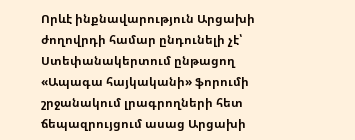Որևէ ինքնավարություն Արցախի ժողովրդի համար ընդունելի չէ՝ Ստեփանակերտում ընթացող «Ապագա հայկականի» ֆորումի շրջանակում լրագրողների հետ ճեպազրույցում ասաց Արցախի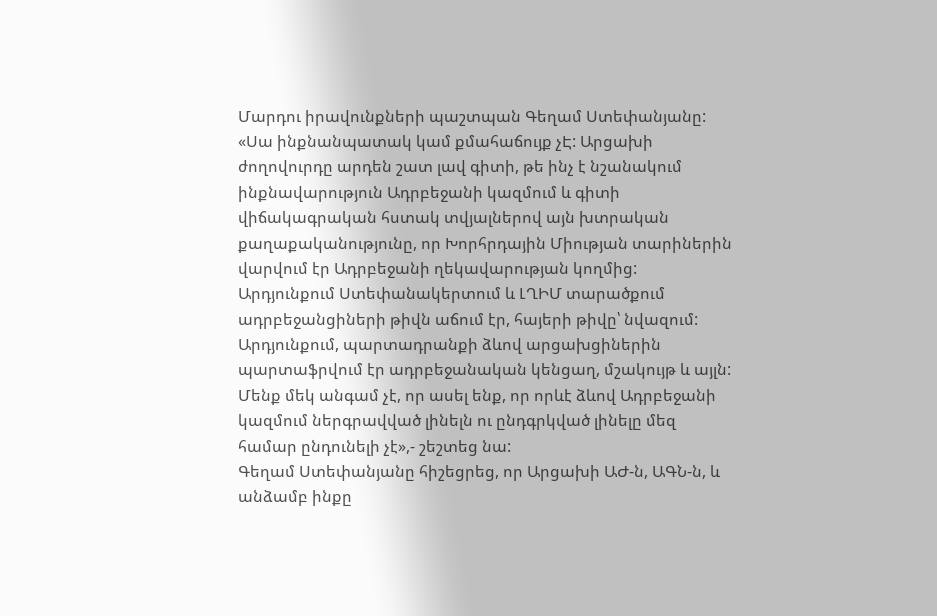Մարդու իրավունքների պաշտպան Գեղամ Ստեփանյանը:
«Սա ինքնանպատակ կամ քմահաճույք չԷ: Արցախի ժողովուրդը արդեն շատ լավ գիտի, թե ինչ է նշանակում ինքնավարություն Ադրբեջանի կազմում և գիտի վիճակագրական հստակ տվյալներով այն խտրական քաղաքականությունը, որ Խորհրդային Միության տարիներին վարվում էր Ադրբեջանի ղեկավարության կողմից: Արդյունքում Ստեփանակերտում և ԼՂԻՄ տարածքում ադրբեջանցիների թիվն աճում էր, հայերի թիվը՝ նվազում: Արդյունքում, պարտադրանքի ձևով արցախցիներին պարտաֆրվում էր ադրբեջանական կենցաղ, մշակույթ և այլն: Մենք մեկ անգամ չէ, որ ասել ենք, որ որևէ ձևով Ադրբեջանի կազմում ներգրավված լինելն ու ընդգրկված լինելը մեզ համար ընդունելի չէ»,- շեշտեց նա:
Գեղամ Ստեփանյանը հիշեցրեց, որ Արցախի ԱԺ-ն, ԱԳՆ-ն, և անձամբ ինքը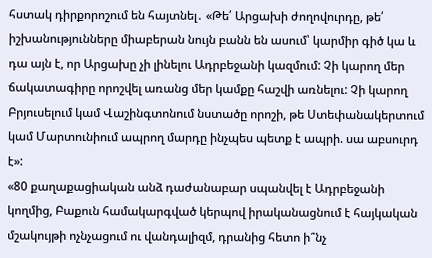հստակ դիրքորոշում են հայտնել․ «Թե՛ Արցախի ժողովուրդը, թե՛ իշխանությունները միաբերան նույն բանն են ասում՝ կարմիր գիծ կա և դա այն է, որ Արցախը չի լինելու Ադրբեջանի կազմում: Չի կարող մեր ճակատագիրը որոշվել առանց մեր կամքը հաշվի առնելու: Չի կարող Բրյուսելում կամ Վաշինգտոնում նստածը որոշի, թե Ստեփանակերտում կամ Մարտունիում ապրող մարդը ինչպես պետք է ապրի. սա աբսուրդ է»:
«80 քաղաքացիական անձ դաժանաբար սպանվել է Ադրբեջանի կողմից, Բաքուն համակարգված կերպով իրականացնում է հայկական մշակույթի ոչնչացում ու վանդալիզմ, դրանից հետո ի՞նչ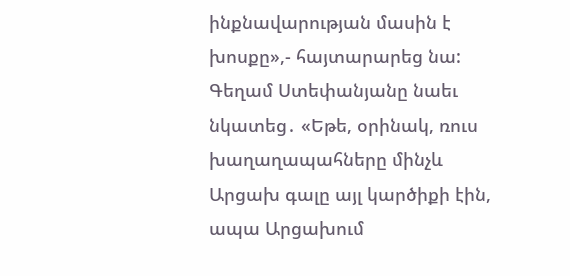ինքնավարության մասին է խոսքը»,- հայտարարեց նա:
Գեղամ Ստեփանյանը նաեւ նկատեց․ «Եթե, օրինակ, ռուս խաղաղապահները մինչև Արցախ գալը այլ կարծիքի էին, ապա Արցախում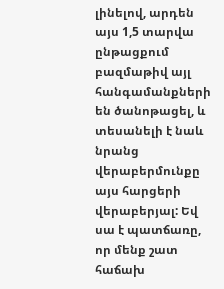լինելով, արդեն այս 1,5 տարվա ընթացքում բազմաթիվ այլ հանգամանքների են ծանոթացել, և տեսանելի է նաև նրանց վերաբերմունքը այս հարցերի վերաբերյալ: Եվ սա է պատճառը, որ մենք շատ հաճախ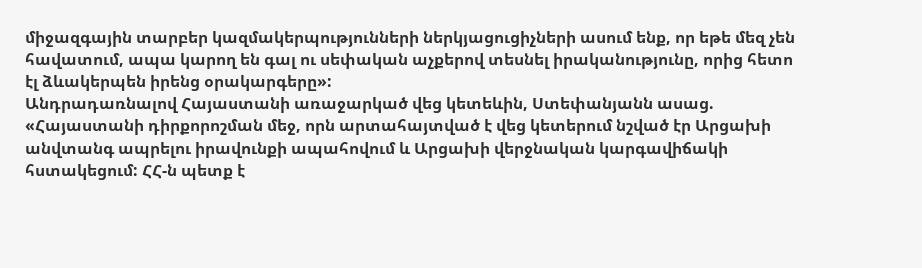միջազգային տարբեր կազմակերպությունների ներկյացուցիչների ասում ենք, որ եթե մեզ չեն հավատում, ապա կարող են գալ ու սեփական աչքերով տեսնել իրականությունը, որից հետո էլ ձևակերպեն իրենց օրակարգերը»:
Անդրադառնալով Հայաստանի առաջարկած վեց կետեևին, Ստեփանյանն ասաց. «Հայաստանի դիրքորոշման մեջ, որն արտահայտված է վեց կետերում նշված էր Արցախի անվտանգ ապրելու իրավունքի ապահովում և Արցախի վերջնական կարգավիճակի հստակեցում: ՀՀ-ն պետք է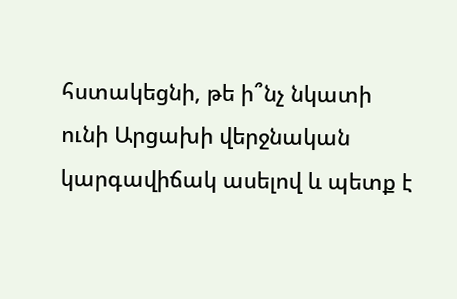հստակեցնի, թե ի՞նչ նկատի ունի Արցախի վերջնական կարգավիճակ ասելով և պետք է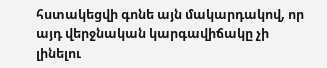հստակեցվի գոնե այն մակարդակով, որ այդ վերջնական կարգավիճակը չի լինելու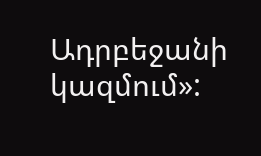Ադրբեջանի կազմում»: